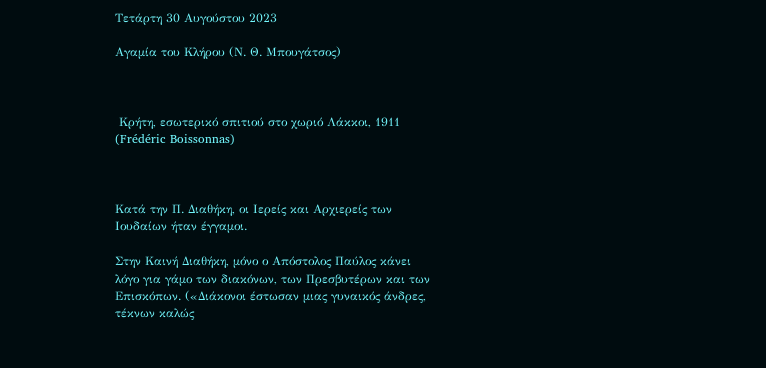Τετάρτη 30 Αυγούστου 2023

Αγαμία του Κλήρου (Ν. Θ. Μπουγάτσος)



 Κρήτη, εσωτερικό σπιτιού στο χωριό Λάκκοι, 1911  (Frédéric Boissonnas)



Κατά την Π. Διαθήκη, οι Ιερείς και Αρχιερείς των Ιουδαίων ήταν έγγαμοι.

Στην Καινή Διαθήκη, μόνο ο Απόστολος Παύλος κάνει λόγο για γάμο των διακόνων, των Πρεσβυτέρων και των Επισκόπων. («Διάκονοι έστωσαν μιας γυναικός άνδρες, τέκνων καλώς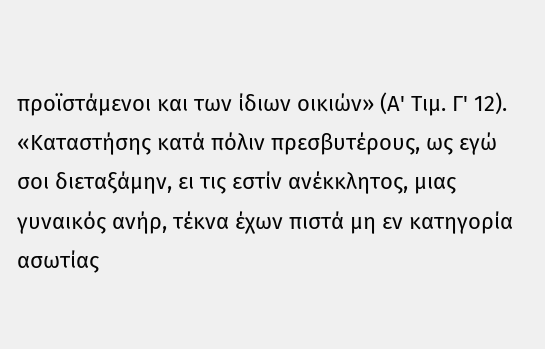προϊστάμενοι και των ίδιων οικιών» (Α' Τιμ. Γ' 12). «Καταστήσης κατά πόλιν πρεσβυτέρους, ως εγώ σοι διεταξάμην, ει τις εστίν ανέκκλητος, μιας γυναικός ανήρ, τέκνα έχων πιστά μη εν κατηγορία ασωτίας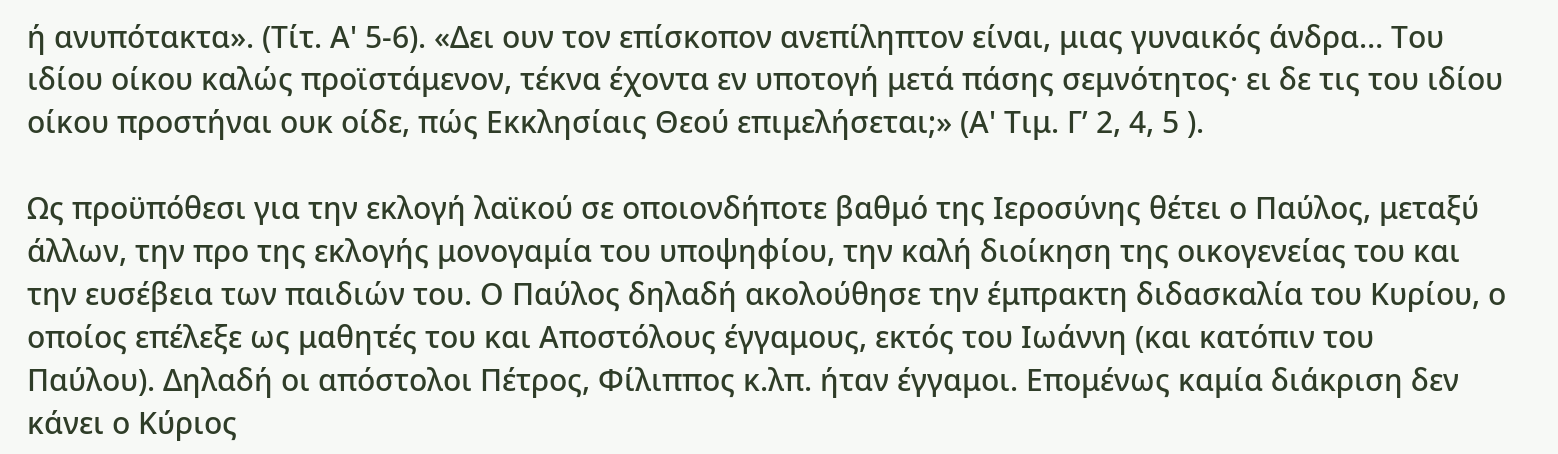ή ανυπότακτα». (Τίτ. Α' 5-6). «Δει ουν τον επίσκοπον ανεπίληπτον είναι, μιας γυναικός άνδρα… Του ιδίου οίκου καλώς προϊστάμενον, τέκνα έχοντα εν υποτογή μετά πάσης σεμνότητος· ει δε τις του ιδίου οίκου προστήναι ουκ οίδε, πώς Εκκλησίαις Θεού επιμελήσεται;» (Α' Τιμ. Γ’ 2, 4, 5 ).

Ως προϋπόθεσι για την εκλογή λαϊκού σε οποιονδήποτε βαθμό της Ιεροσύνης θέτει ο Παύλος, μεταξύ άλλων, την προ της εκλογής μονογαμία του υποψηφίου, την καλή διοίκηση της οικογενείας του και την ευσέβεια των παιδιών του. Ο Παύλος δηλαδή ακολούθησε την έμπρακτη διδασκαλία του Κυρίου, ο οποίος επέλεξε ως μαθητές του και Αποστόλους έγγαμους, εκτός του Ιωάννη (και κατόπιν του Παύλου). Δηλαδή οι απόστολοι Πέτρος, Φίλιππος κ.λπ. ήταν έγγαμοι. Επομένως καμία διάκριση δεν κάνει ο Κύριος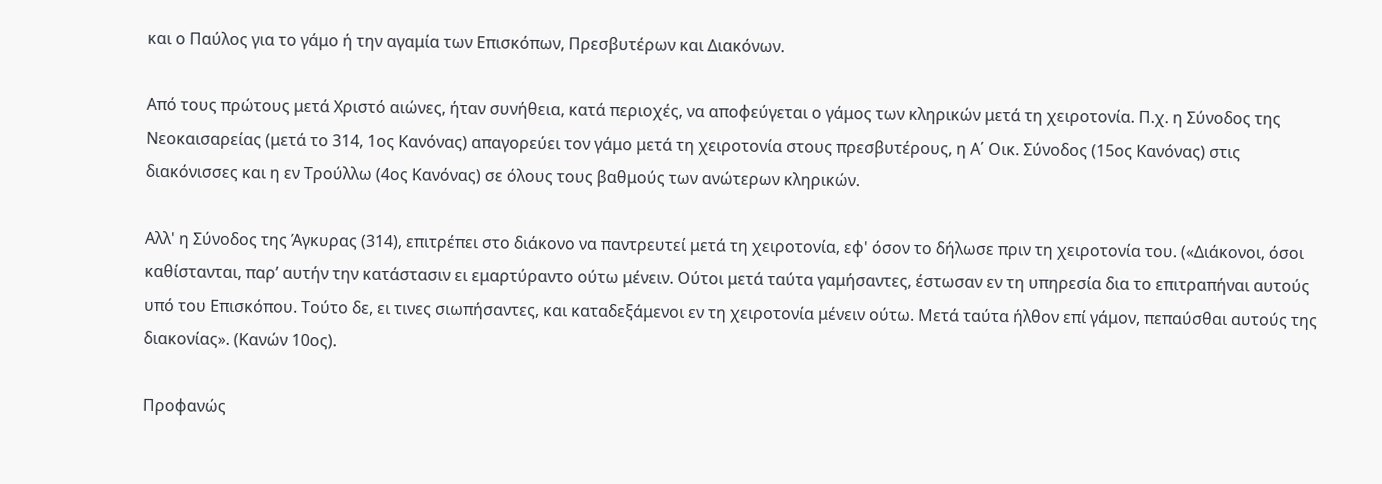και ο Παύλος για το γάμο ή την αγαμία των Επισκόπων, Πρεσβυτέρων και Διακόνων.

Από τους πρώτους μετά Χριστό αιώνες, ήταν συνήθεια, κατά περιοχές, να αποφεύγεται ο γάμος των κληρικών μετά τη χειροτονία. Π.χ. η Σύνοδος της Νεοκαισαρείας (μετά το 314, 1ος Κανόνας) απαγορεύει τον γάμο μετά τη χειροτονία στους πρεσβυτέρους, η Α΄ Οικ. Σύνοδος (15ος Κανόνας) στις διακόνισσες και η εν Τρούλλω (4ος Κανόνας) σε όλους τους βαθμούς των ανώτερων κληρικών.

Αλλ' η Σύνοδος της Άγκυρας (314), επιτρέπει στο διάκονο να παντρευτεί μετά τη χειροτονία, εφ' όσον το δήλωσε πριν τη χειροτονία του. («Διάκονοι, όσοι καθίστανται, παρ’ αυτήν την κατάστασιν ει εμαρτύραντο ούτω μένειν. Ούτοι μετά ταύτα γαμήσαντες, έστωσαν εν τη υπηρεσία δια το επιτραπήναι αυτούς υπό του Επισκόπου. Τούτο δε, ει τινες σιωπήσαντες, και καταδεξάμενοι εν τη χειροτονία μένειν ούτω. Μετά ταύτα ήλθον επί γάμον, πεπαύσθαι αυτούς της διακονίας». (Κανών 10ος).

Προφανώς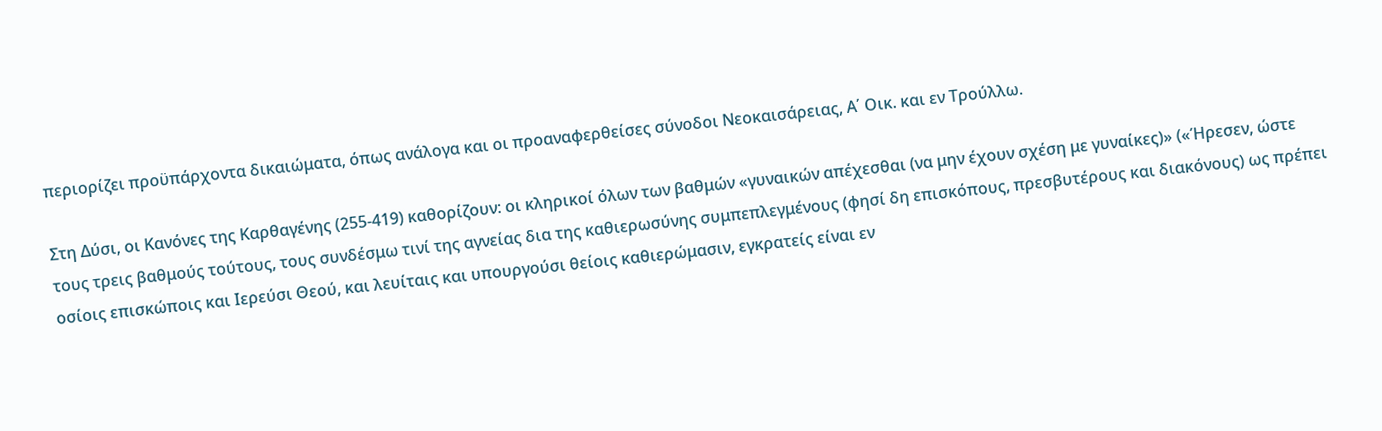περιορίζει προϋπάρχοντα δικαιώματα, όπως ανάλογα και οι προαναφερθείσες σύνοδοι Νεοκαισάρειας, Α΄ Οικ. και εν Τρούλλω.

Στη Δύσι, οι Κανόνες της Καρθαγένης (255-419) καθορίζουν: οι κληρικοί όλων των βαθμών «γυναικών απέχεσθαι (να μην έχουν σχέση με γυναίκες)» («Ήρεσεν, ώστε τους τρεις βαθμούς τούτους, τους συνδέσμω τινί της αγνείας δια της καθιερωσύνης συμπεπλεγμένους (φησί δη επισκόπους, πρεσβυτέρους και διακόνους) ως πρέπει οσίοις επισκώποις και Ιερεύσι Θεού, και λευίταις και υπουργούσι θείοις καθιερώμασιν, εγκρατείς είναι εν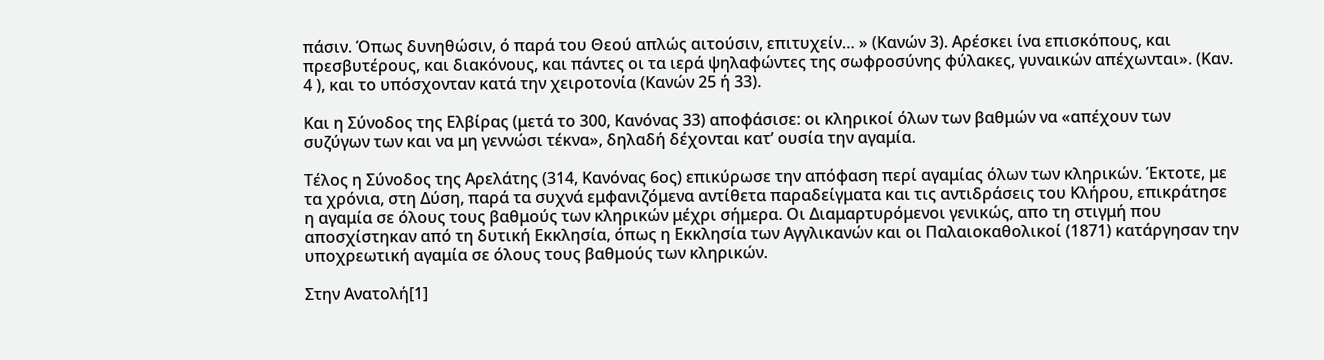πάσιν. Όπως δυνηθώσιν, ό παρά του Θεού απλώς αιτούσιν, επιτυχείν… » (Κανών 3). Αρέσκει ίνα επισκόπους, και πρεσβυτέρους, και διακόνους, και πάντες οι τα ιερά ψηλαφώντες της σωφροσύνης φύλακες, γυναικών απέχωνται». (Καν. 4 ), και το υπόσχονταν κατά την χειροτονία (Κανών 25 ή 33).

Και η Σύνοδος της Ελβίρας (μετά το 300, Κανόνας 33) αποφάσισε: οι κληρικοί όλων των βαθμών να «απέχουν των συζύγων των και να μη γεννώσι τέκνα», δηλαδή δέχονται κατ’ ουσία την αγαμία.

Τέλος η Σύνοδος της Αρελάτης (314, Κανόνας 6ος) επικύρωσε την απόφαση περί αγαμίας όλων των κληρικών. Έκτοτε, με τα χρόνια, στη Δύση, παρά τα συχνά εμφανιζόμενα αντίθετα παραδείγματα και τις αντιδράσεις του Κλήρου, επικράτησε η αγαμία σε όλους τους βαθμούς των κληρικών μέχρι σήμερα. Οι Διαμαρτυρόμενοι γενικώς, απο τη στιγμή που αποσχίστηκαν από τη δυτική Εκκλησία, όπως η Εκκλησία των Αγγλικανών και οι Παλαιοκαθολικοί (1871) κατάργησαν την υποχρεωτική αγαμία σε όλους τους βαθμούς των κληρικών.

Στην Ανατολή[1]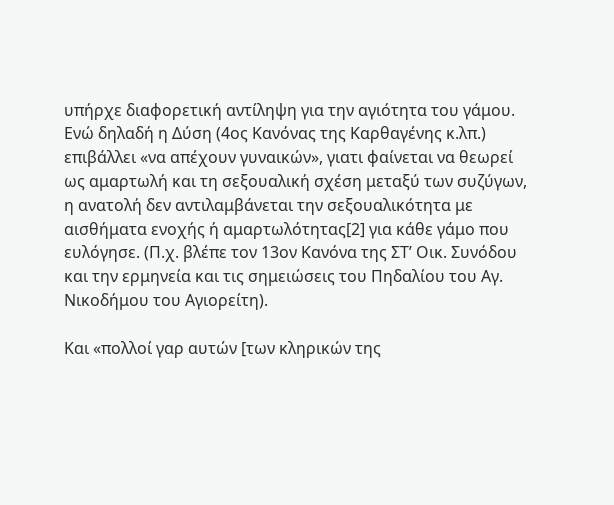υπήρχε διαφορετική αντίληψη για την αγιότητα του γάμου. Ενώ δηλαδή η Δύση (4ος Κανόνας της Καρθαγένης κ.λπ.) επιβάλλει «να απέχουν γυναικών», γιατι φαίνεται να θεωρεί ως αμαρτωλή και τη σεξουαλική σχέση μεταξύ των συζύγων, η ανατολή δεν αντιλαμβάνεται την σεξουαλικότητα με αισθήματα ενοχής ή αμαρτωλότητας[2] για κάθε γάμο που ευλόγησε. (Π.χ. βλέπε τον 13ον Κανόνα της ΣΤ’ Οικ. Συνόδου και την ερμηνεία και τις σημειώσεις του Πηδαλίου του Αγ. Νικοδήμου του Αγιορείτη).

Και «πολλοί γαρ αυτών [των κληρικών της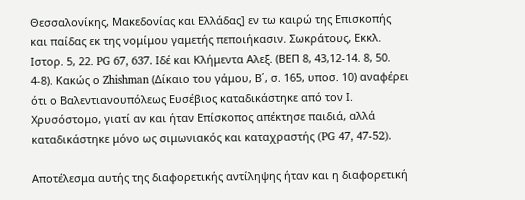Θεσσαλονίκης, Μακεδονίας και Ελλάδας] εν τω καιρώ της Επισκοπής και παίδας εκ της νομίμου γαμετής πεποιήκασιν. Σωκράτους, Εκκλ. Ιστορ. 5, 22. PG 67, 637. Ιδέ και Κλήμεντα Αλεξ. (ΒΕΠ 8, 43,12-14. 8, 50. 4-8). Κακώς ο Zhishman (Δίκαιο του γάμου, Β΄, σ. 165, υποσ. 10) αναφέρει ότι ο Βαλεντιανουπόλεως Ευσέβιος καταδικάστηκε από τον Ι. Χρυσόστομο, γιατί αν και ήταν Επίσκοπος απέκτησε παιδιά, αλλά καταδικάστηκε μόνο ως σιμωνιακός και καταχραστής (PG 47, 47-52).

Αποτέλεσμα αυτής της διαφορετικής αντίληψης ήταν και η διαφορετική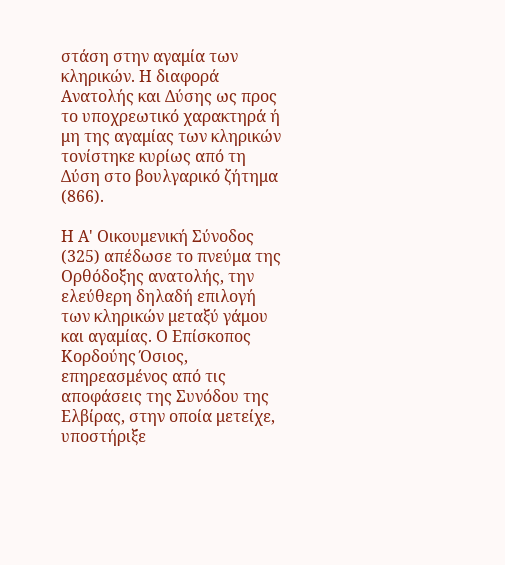στάση στην αγαμία των κληρικών. Η διαφορά Ανατολής και Δύσης ως προς το υποχρεωτικό χαρακτηρά ή μη της αγαμίας των κληρικών τονίστηκε κυρίως από τη Δύση στο βουλγαρικό ζήτημα (866).

Η Α' Οικουμενική Σύνοδος (325) απέδωσε το πνεύμα της Ορθόδοξης ανατολής, την ελεύθερη δηλαδή επιλογή των κληρικών μεταξύ γάμου και αγαμίας. Ο Επίσκοπος Κορδούης Όσιος, επηρεασμένος από τις αποφάσεις της Συνόδου της Ελβίρας, στην οποία μετείχε, υποστήριξε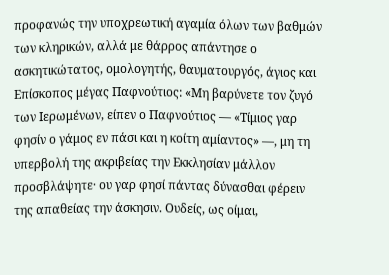προφανώς την υποχρεωτική αγαμία όλων των βαθμών των κληρικών, αλλά με θάρρος απάντησε ο ασκητικώτατος, ομολογητής, θαυματουργός, άγιος και Επίσκοπος μέγας Παφνούτιος: «Μη βαρύνετε τον ζυγό των Ιερωμένων, είπεν ο Παφνούτιος — «Τίμιος γαρ φησίν ο γάμος εν πάσι και η κοίτη αμίαντος» —, μη τη υπερβολή της ακριβείας την Εκκλησίαν μάλλον προσβλάψητε· ου γαρ φησί πάντας δύνασθαι φέρειν της απαθείας την άσκησιν. Ουδείς, ως οίμαι,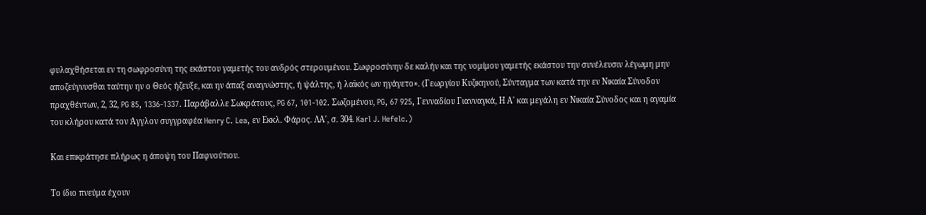φυλαχθήσεται εν τη σωφροσύνη της εκάστου γαμετής του ανδρός στερουμένου. Σωφροσύνην δε καλήν και της νομίμου γαμετής εκάστου την συνέλευσιν λέγωμη μην αποζεύγνυσθαι ταύτην ην ο Θεός ήζευξε, και ην άπαξ αναγνώστης, ή ψάλτης, ή λαϊκός ων ηγάγετο». (Γεωργίου Κυζικηνού, Σύνταγμα των κατά την εν Νικαία Σύνοδον πραχθέντων, 2, 32, PG 85, 1336-1337. Παράβαλλε Σωκράτους, PG 67, 101-102. Σωζομένου, PG, 67 925, Γενναδίου Γιανναγκά, Η Α' και μεγάλη εν Νικαία Σύνοδος και η αγαμία του κλήρου κατά τον Άγγλον συγγραφέα Henry C. Lea, εν Εκκλ. Φάρος. ΛA', σ. 304. Karl J. Hefelc.)

Και επικράτησε πλήρως η άποψη του Παφνούτιου.

Το ίδιο πνεύμα έχουν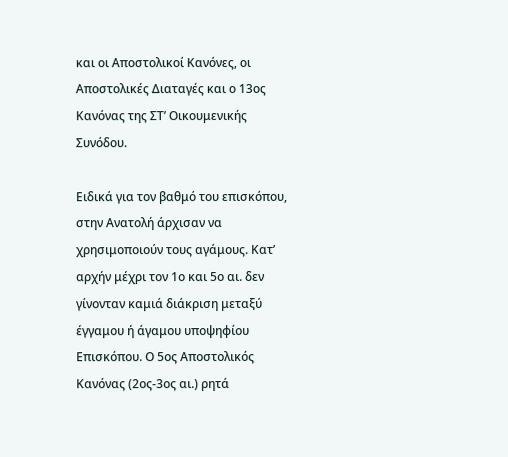και οι Αποστολικοί Κανόνες, οι Αποστολικές Διαταγές και ο 13ος Κανόνας της ΣT’ Οικουμενικής Συνόδου.

Ειδικά για τον βαθμό του επισκόπου, στην Ανατολή άρχισαν να χρησιμοποιούν τους αγάμους. Κατ’ αρχήν μέχρι τον 1ο και 5ο αι. δεν γίνονταν καμιά διάκριση μεταξύ έγγαμου ή άγαμου υποψηφίου Επισκόπου. Ο 5ος Αποστολικός Κανόνας (2ος-3ος αι.) ρητά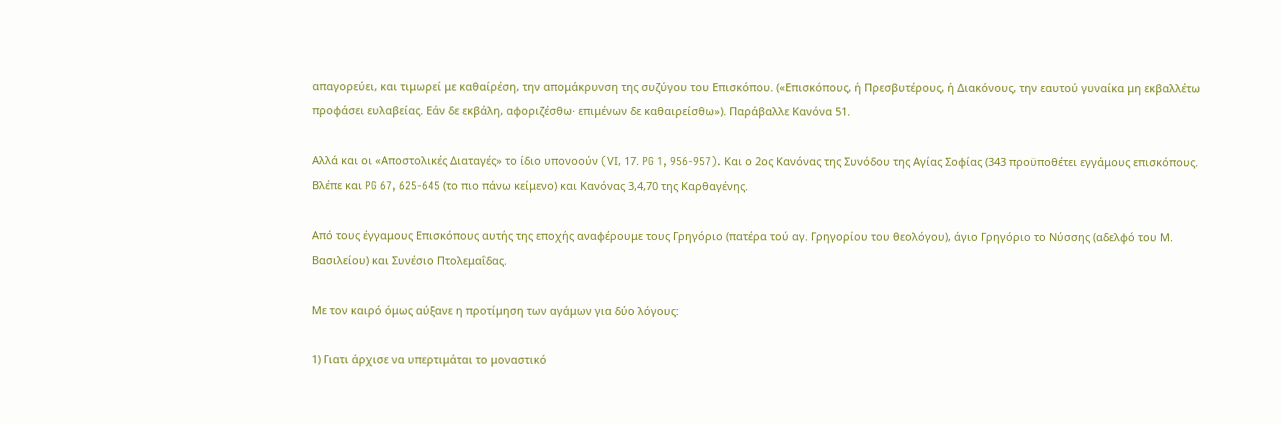απαγορεύει, και τιμωρεί με καθαίρέση, την απομάκρυνση της συζύγου του Επισκόπου. («Επισκόπους, ή Πρεσβυτέρους, ή Διακόνους, την εαυτού γυναίκα μη εκβαλλέτω προφάσει ευλαβείας. Εάν δε εκβάλη, αφοριζέσθω· επιμένων δε καθαιρείσθω»). Παράβαλλε Κανόνα 51.

Αλλά και οι «Αποστολικές Διαταγές» το ίδιο υπονοούν (VΙ, 17. PG 1, 956-957). Και ο 2ος Κανόνας της Συνόδου της Αγίας Σοφίας (343 προϋποθέτει εγγάμους επισκόπους. Βλέπε και PG 67, 625-645 (το πιο πάνω κείμενο) και Κανόνας 3,4,70 της Καρθαγένης.

Από τους έγγαμους Επισκόπους αυτής της εποχής αναφέρουμε τους Γρηγόριο (πατέρα τού αγ. Γρηγορίου του θεολόγου), άγιο Γρηγόριο το Νύσσης (αδελφό του Μ. Βασιλείου) και Συνέσιο Πτολεμαΐδας.

Με τον καιρό όμως αύξανε η προτίμηση των αγάμων για δύο λόγους:

1) Γιατι άρχισε να υπερτιμάται το μοναστικό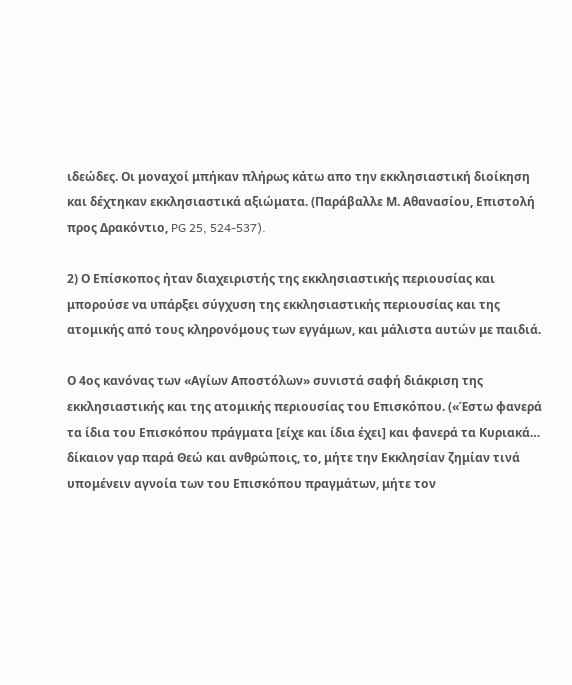ιδεώδες. Οι μοναχοί μπήκαν πλήρως κάτω απο την εκκλησιαστική διοίκηση και δέχτηκαν εκκλησιαστικά αξιώματα. (Παράβαλλε Μ. Αθανασίου, Επιστολή προς Δρακόντιο, PG 25, 524-537).

2) Ο Επίσκοπος ήταν διαχειριστής της εκκλησιαστικής περιουσίας και μπορούσε να υπάρξει σύγχυση της εκκλησιαστικής περιουσίας και της ατομικής από τους κληρονόμους των εγγάμων, και μάλιστα αυτών με παιδιά.

Ο 4ος κανόνας των «Αγίων Αποστόλων» συνιστά σαφή διάκριση της εκκλησιαστικής και της ατομικής περιουσίας του Επισκόπου. («Έστω φανερά τα ίδια του Επισκόπου πράγματα [είχε και ίδια έχει] και φανερά τα Κυριακά… δίκαιον γαρ παρά Θεώ και ανθρώποις, το, μήτε την Εκκλησίαν ζημίαν τινά υπομένειν αγνοία των του Επισκόπου πραγμάτων, μήτε τον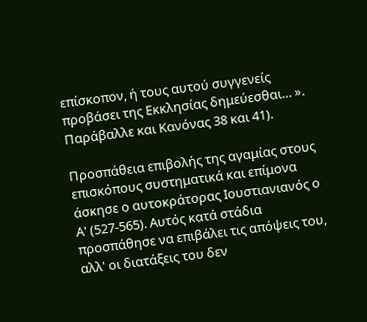επίσκοπον, ή τους αυτού συγγενείς προβάσει της Εκκλησίας δημεύεσθαι… ». Παράβαλλε και Κανόνας 38 και 41).

Προσπάθεια επιβολής της αγαμίας στους επισκόπους συστηματικά και επίμονα άσκησε ο αυτοκράτορας Ιουστιανιανός ο Α' (527-565). Αυτός κατά στάδια προσπάθησε να επιβάλει τις απόψεις του, αλλ' οι διατάξεις του δεν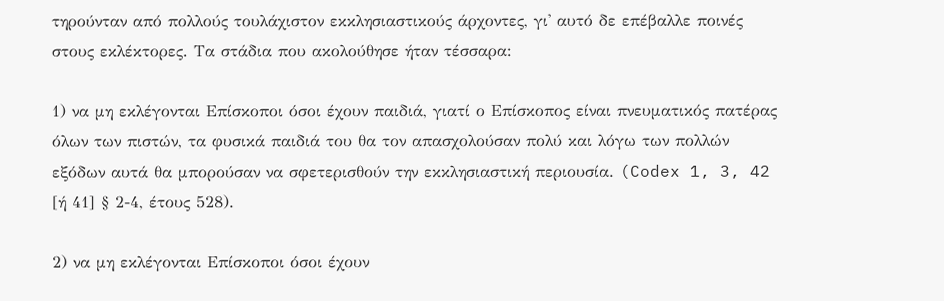τηρούνταν από πολλούς τουλάχιστον εκκλησιαστικούς άρχοντες, γι' αυτό δε επέβαλλε ποινές στους εκλέκτορες. Τα στάδια που ακολούθησε ήταν τέσσαρα:

1) να μη εκλέγονται Επίσκοποι όσοι έχουν παιδιά, γιατί ο Επίσκοπος είναι πνευματικός πατέρας όλων των πιστών, τα φυσικά παιδιά του θα τον απασχολούσαν πολύ και λόγω των πολλών εξόδων αυτά θα μπορούσαν να σφετερισθούν την εκκλησιαστική περιουσία. (Codex 1, 3, 42 [ή 41] § 2-4, έτους 528).

2) να μη εκλέγονται Επίσκοποι όσοι έχουν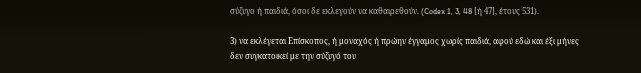σύζυγο ή παιδιά, όσοι δε εκλεγούν να καθαιρεθούν. (Codex 1, 3, 48 [ή 47], έτους 531).

3) να εκλέγεται Επίσκοπος, ή μοναχός ή πρώην έγγαμος χωρίς παιδιά, αφού εδώ και έξι μήνες δεν συγκατοικεί με την σύζυγό του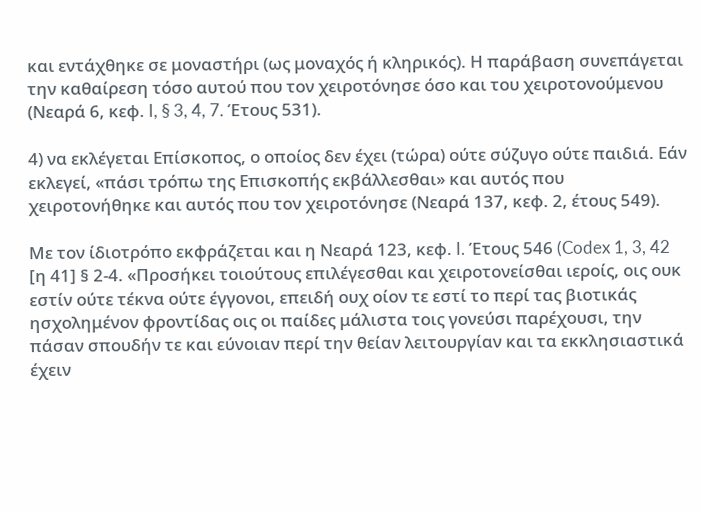και εντάχθηκε σε μοναστήρι (ως μοναχός ή κληρικός). Η παράβαση συνεπάγεται την καθαίρεση τόσο αυτού που τον χειροτόνησε όσο και του χειροτονούμενου (Νεαρά 6, κεφ. I, § 3, 4, 7. Έτους 531).

4) να εκλέγεται Επίσκοπος, ο οποίος δεν έχει (τώρα) ούτε σύζυγο ούτε παιδιά. Εάν εκλεγεί, «πάσι τρόπω της Επισκοπής εκβάλλεσθαι» και αυτός που χειροτονήθηκε και αυτός που τον χειροτόνησε (Νεαρά 137, κεφ. 2, έτους 549).

Με τον ίδιοτρόπο εκφράζεται και η Νεαρά 123, κεφ. I. Έτους 546 (Codex 1, 3, 42 [η 41] § 2-4. «Προσήκει τοιούτους επιλέγεσθαι και χειροτονείσθαι ιεροίς, οις ουκ εστίν ούτε τέκνα ούτε έγγονοι, επειδή ουχ οίον τε εστί το περί τας βιοτικάς ησχολημένον φροντίδας οις οι παίδες μάλιστα τοις γονεύσι παρέχουσι, την πάσαν σπουδήν τε και εύνοιαν περί την θείαν λειτουργίαν και τα εκκλησιαστικά έχειν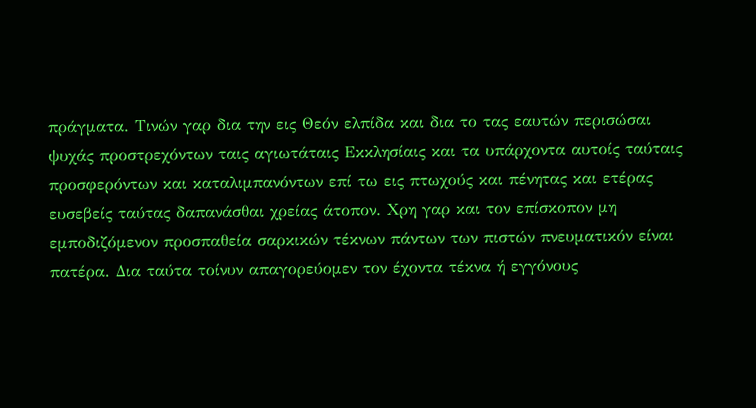πράγματα. Τινών γαρ δια την εις Θεόν ελπίδα και δια το τας εαυτών περισώσαι ψυχάς προστρεχόντων ταις αγιωτάταις Εκκλησίαις και τα υπάρχοντα αυτοίς ταύταις προσφερόντων και καταλιμπανόντων επί τω εις πτωχούς και πένητας και ετέρας ευσεβείς ταύτας δαπανάσθαι χρείας άτοπον. Χρη γαρ και τον επίσκοπον μη εμποδιζόμενον προσπαθεία σαρκικών τέκνων πάντων των πιστών πνευματικόν είναι πατέρα. Δια ταύτα τοίνυν απαγορεύομεν τον έχοντα τέκνα ή εγγόνους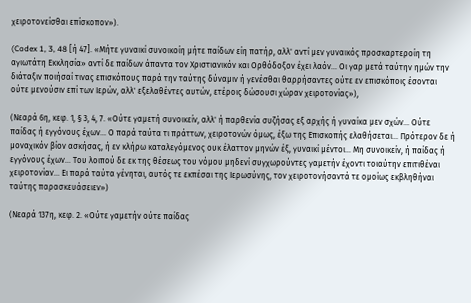χειροτονείσθαι επίσκοπον»).

(Codex 1, 3, 48 [ή 47]. «Μήτε γυναικί συνοικοίη μήτε παίδων είη πατήρ, αλλ' αντί μεν γυναικός προσκαρτεροίη τη αγιωτάτη Εκκλησία» αντί δε παίδων άπαντα τον Χριστιανικόν και Ορθόδοξον έχει λαόν… Οι γαρ μετά ταύτην ημών την διάταξιν ποιήσαί τινας επισκόπους παρά την ταύτης δύναμιν ή γενέσθαι θαρρήσαντες ούτε εν επισκόποις έσονται ούτε μενούσιν επί των Ιερών, αλλ' εξελαθέντες αυτών, ετέροις δώσουσι χώραν χειροτονίας»),

(Νεαρά 6η, κεφ. 1, § 3, 4, 7. «Ούτε γαμετή συνοικείν, αλλ' ή παρθενία συζήσας εξ αρχής ή γυναίκα μεν σχών… Ούτε παίδας ή εγγόνους έχων… Ο παρά ταύτα τι πράττων, χειροτονών όμως, έξω της Επισκοπής ελαθήσεται… Πρότερον δε ή μοναχικόν βίον ασκήσας, ή εν κλήρω καταλεγόμενος ουκ έλαττον μηνών έξ, γυναικί μέντοι… Μη συνοικείν, ή παίδας ή εγγόνους έχων… Του λοιπού δε εκ της θέσεως του νόμου μηδενί συγχωρούντες γαμετήν έχοντι τοιαύτην επιτιθέναι χειροτονίαν… Ει παρά ταύτα γένηται, αυτός τε εκπέσαι της Ιερωσύνης, τον χειροτονήσαντά τε ομοίως εκβληθήναι ταύτης παρασκευάσειεν»)

(Νεαρά 137η, κεφ. 2. «Ούτε γαμετήν ούτε παίδας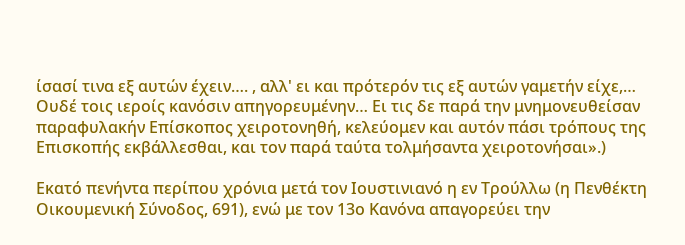ίσασί τινα εξ αυτών έχειν…. , αλλ' ει και πρότερόν τις εξ αυτών γαμετήν είχε,… Ουδέ τοις ιεροίς κανόσιν απηγορευμένην… Ει τις δε παρά την μνημονευθείσαν παραφυλακήν Επίσκοπος χειροτονηθή, κελεύομεν και αυτόν πάσι τρόπους της Επισκοπής εκβάλλεσθαι, και τον παρά ταύτα τολμήσαντα χειροτονήσαι».)

Εκατό πενήντα περίπου χρόνια μετά τον Ιουστινιανό η εν Τρούλλω (η Πενθέκτη Οικουμενική Σύνοδος, 691), ενώ με τον 13ο Κανόνα απαγορεύει την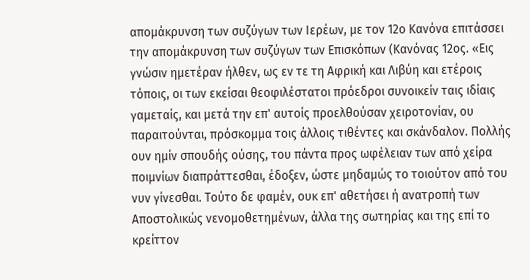απομάκρυνση των συζύγων των Ιερέων, με τον 12ο Κανόνα επιτάσσει την απομάκρυνση των συζύγων των Επισκόπων (Κανόνας 12ος. «Εις γνώσιν ημετέραν ήλθεν, ως εν τε τη Αφρική και Λιβύη και ετέροις τόποις, οι των εκείσαι θεοφιλέστατοι πρόεδροι συνοικείν ταις ιδίαις γαμεταίς, και μετά την επ' αυτοίς προελθούσαν χειροτονίαν, ου παραιτούνται, πρόσκομμα τοις άλλοις τιθέντες και σκάνδαλον. Πολλής ουν ημίν σπουδής ούσης, του πάντα προς ωφέλειαν των από χείρα ποιμνίων διαπράττεσθαι, έδοξεν, ώστε μηδαμώς το τοιούτον από του νυν γίνεσθαι. Τούτο δε φαμέν, ουκ επ' αθετήσει ή ανατροπή των Αποστολικώς νενομοθετημένων, άλλα της σωτηρίας και της επί το κρείττον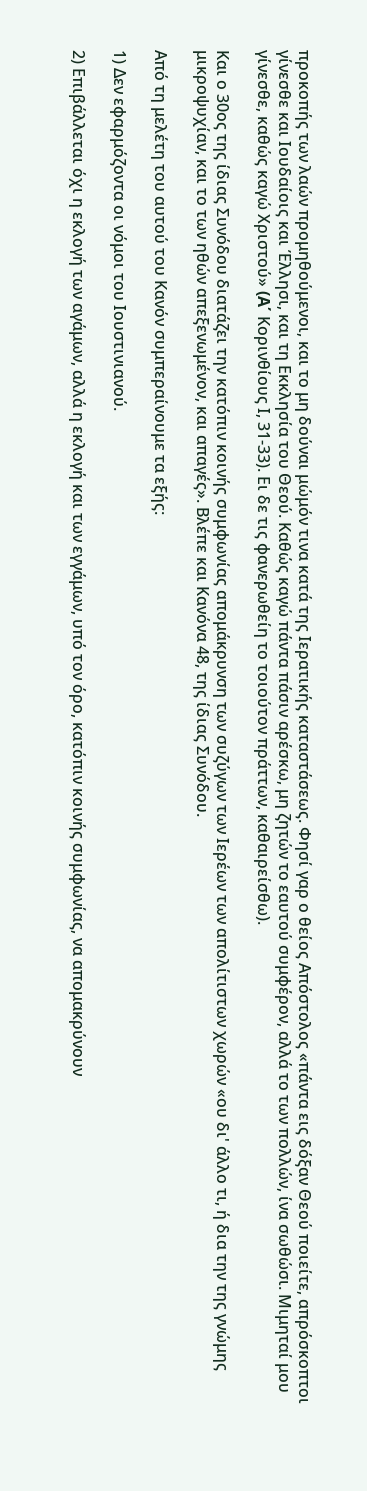προκοπής των λαών προμηθούμενοι, και το μη δούναι μώμόν τινα κατά της Ιερατικής καταστάσεως. Φησί γαρ ο θείος Απόστολος «πάντα εις δόξαν Θεού ποιείτε, απρόσκοπτοι γίνεσθε και Ιουδαίοις και Έλλησι, και τη Εκκλησία του Θεού. Καθώς καγώ πάντα πάσιν αρέσκω, μη ζητών το εαυτού συμφέρον, αλλά το των πολλών, ίνα σωθώσι. Μιμηταί μου γίνεσθε, καθώς καγώ Χριστού» (A΄ Κορινθίους Ι, 31-33). Ει δε τις φανερωθείη το τοιούτον πράττων, καθαιρείσθω).

Και ο 30ος της ίδιας Συνόδου διατάζει την κατόπιν κοινής συμφωνίας απομάκρυνση των συζύγων των Ιερέων των απολίτιστων χωρών «ου δι' άλλο τι, ή δια την της γνώμης μικροψυχίαν, και το των ηθών απεξενωμένον, και απαγές». Βλέπε και Κανόνα 48, της ίδιας Συνόδου.

Από τη μελέτη του αυτού του Κανόν συμπεραίνουμε τα εξής:

1) Δεν εφαρμόζοντα οι νόμοι του Ιουστινιανού.

2) Επιβάλλεται όχι η εκλογή των αγάμων, αλλά η εκλογή και των εγγάμων, υπό τον όρο, κατόπιν κοινής συμφωνίας, να απομακρύνουν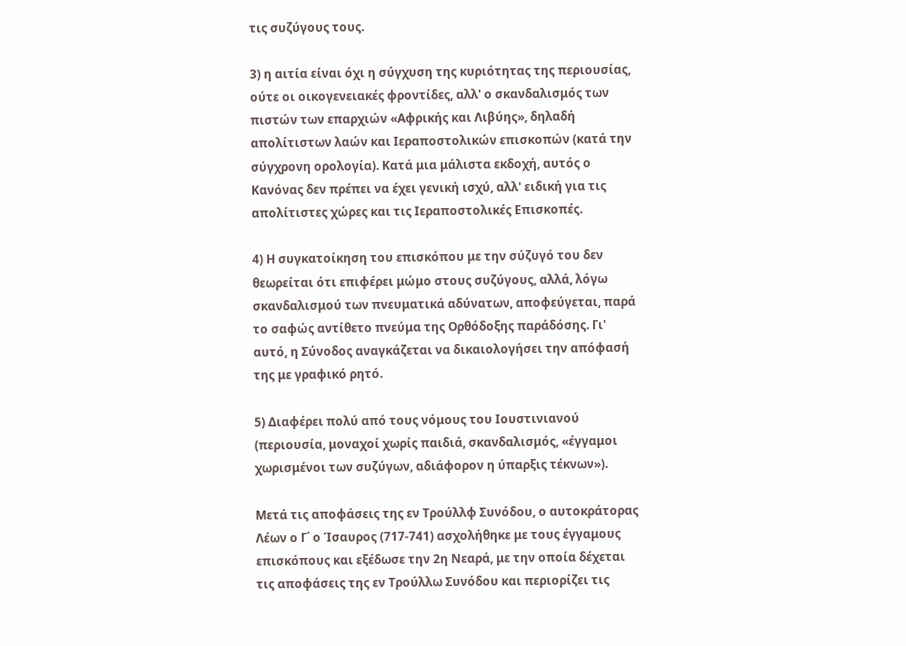τις συζύγους τους.

3) η αιτία είναι όχι η σύγχυση της κυριότητας της περιουσίας, ούτε οι οικογενειακές φροντίδες, αλλ' ο σκανδαλισμός των πιστών των επαρχιών «Αφρικής και Λιβύης», δηλαδή απολίτιστων λαών και Ιεραποστολικών επισκοπών (κατά την σύγχρονη ορολογία). Κατά μια μάλιστα εκδοχή, αυτός ο Κανόνας δεν πρέπει να έχει γενική ισχύ, αλλ' ειδική για τις απολίτιστες χώρες και τις Ιεραποστολικές Επισκοπές.

4) Η συγκατοίκηση του επισκόπου με την σύζυγό του δεν θεωρείται ότι επιφέρει μώμο στους συζύγους, αλλά, λόγω σκανδαλισμού των πνευματικά αδύνατων, αποφεύγεται, παρά το σαφώς αντίθετο πνεύμα της Ορθόδοξης παράδόσης. Γι' αυτό, η Σύνοδος αναγκάζεται να δικαιολογήσει την απόφασή της με γραφικό ρητό.

5) Διαφέρει πολύ από τους νόμους του Ιουστινιανού (περιουσία, μοναχοί χωρίς παιδιά, σκανδαλισμός, «έγγαμοι χωρισμένοι των συζύγων, αδιάφορον η ύπαρξις τέκνων»).

Μετά τις αποφάσεις της εν Τρούλλφ Συνόδου, ο αυτοκράτορας Λέων ο Γ΄ ο Ίσαυρος (717-741) ασχολήθηκε με τους έγγαμους επισκόπους και εξέδωσε την 2η Νεαρά, με την οποία δέχεται τις αποφάσεις της εν Τρούλλω Συνόδου και περιορίζει τις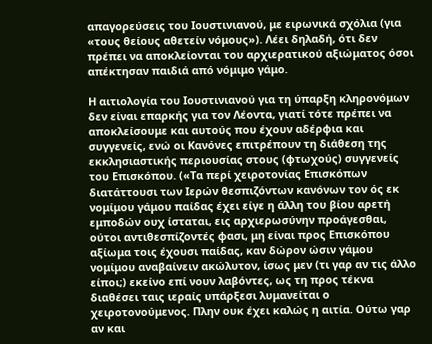απαγορεύσεις του Ιουστινιανού, με ειρωνικά σχόλια (για «τους θείους αθετείν νόμους»). Λέει δηλαδή, ότι δεν πρέπει να αποκλείονται του αρχιερατικού αξιώματος όσοι απέκτησαν παιδιά από νόμιμο γάμο.

Η αιτιολογία του Ιουστινιανού για τη ύπαρξη κληρονόμων δεν είναι επαρκής για τον Λέοντα, γιατί τότε πρέπει να αποκλείσουμε και αυτούς που έχουν αδέρφια και συγγενείς, ενώ οι Κανόνες επιτρέπουν τη διάθεση της εκκλησιαστικής περιουσίας στους (φτωχούς) συγγενείς του Επισκόπου. («Τα περί χειροτονίας Επισκόπων διατάττουσι των Ιερών θεσπιζόντων κανόνων τον ός εκ νομίμου γάμου παίδας έχει είγε η άλλη του βίου αρετή εμποδών ουχ ίσταται, εις αρχιερωσύνην προάγεσθαι, ούτοι αντιθεσπίζοντές φασι, μη είναι προς Επισκόπου αξίωμα τοις έχουσι παίδας, καν δώρον ώσιν γάμου νομίμου αναβαίνειν ακώλυτον, ίσως μεν (τι γαρ αν τις άλλο είποι;) εκείνο επί νουν λαβόντες, ως τη προς τέκνα διαθέσει ταις ιεραίς υπάρξεσι λυμανείται ο χειροτονούμενος. Πλην ουκ έχει καλώς η αιτία. Ούτω γαρ αν και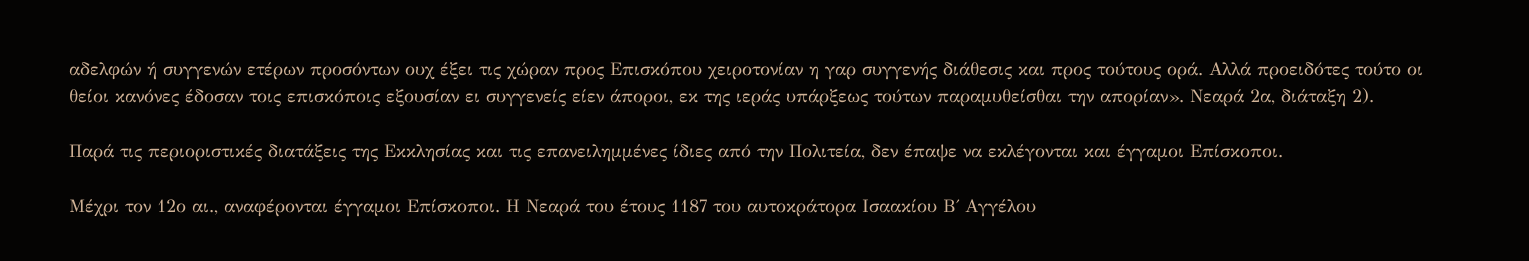αδελφών ή συγγενών ετέρων προσόντων ουχ έξει τις χώραν προς Επισκόπου χειροτονίαν η γαρ συγγενής διάθεσις και προς τούτους ορά. Αλλά προειδότες τούτο οι θείοι κανόνες έδοσαν τοις επισκόποις εξουσίαν ει συγγενείς είεν άποροι, εκ της ιεράς υπάρξεως τούτων παραμυθείσθαι την απορίαν». Νεαρά 2α, διάταξη 2).

Παρά τις περιοριστικές διατάξεις της Εκκλησίας και τις επανειλημμένες ίδιες από την Πολιτεία, δεν έπαψε να εκλέγονται και έγγαμοι Επίσκοποι.

Μέχρι τον 12ο αι., αναφέρονται έγγαμοι Επίσκοποι. Η Νεαρά του έτους 1187 του αυτοκράτορα Ισαακίου Β΄ Αγγέλου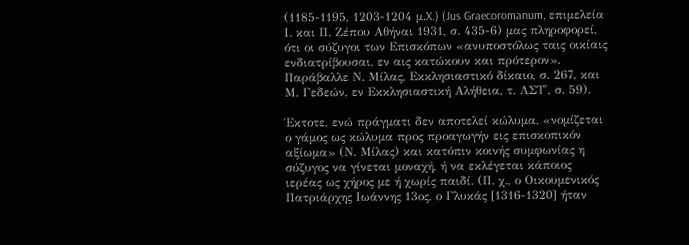(1185-1195, 1203-1204 μ.X.) (Jus Graecoromanum, επιμελεία Ι. και Π. Ζέπου Αθήναι 1931, σ. 435-6) μας πληροφορεί, ότι οι σύζυγοι των Επισκόπων «ανυποστόλως ταις οικίαις ενδιατρίβουσαι, εν αις κατώκουν και πρότερον». Παράβαλλε Ν. Μίλας, Εκκλησιαστικό δίκαιο, σ. 267, και Μ. Γεδεών, εν Εκκλησιαστική Αλήθεια, τ. ΛΣΤ', σ. 59).

Έκτοτε, ενώ πράγματι δεν αποτελεί κώλυμα, «νομίζεται ο γάμος ως κώλυμα προς προαγωγήν εις επισκοπικόν αξίωμα» (Ν. Μίλας) και κατόπιν κοινής συμφωνίας η σύζυγος να γίνεται μοναχή, ή να εκλέγεται κάποιος ιερέας ως χήρος με ή χωρίς παιδί. (Π. χ., ο Οικουμενικός Πατριάρχης Ιωάννης 13ος, ο Γλυκάς [1316-1320] ήταν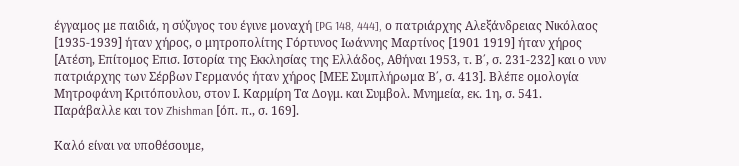έγγαμος με παιδιά, η σύζυγος του έγινε μοναχή [PG 148, 444], ο πατριάρχης Αλεξάνδρειας Νικόλαος [1935-1939] ήταν χήρος, ο μητροπολίτης Γόρτυνος Ιωάννης Μαρτίνος [1901 1919] ήταν χήρος [Ατέση, Επίτομος Επισ. Ιστορία της Εκκλησίας της Ελλάδος, Αθήναι 1953, τ. Β΄, σ. 231-232] και ο νυν πατριάρχης των Σέρβων Γερμανός ήταν χήρος [ΜΕΕ Συμπλήρωμα Β΄, σ. 413]. Βλέπε ομολογία Μητροφάνη Κριτόπουλου, στον Ι. Καρμίρη Τα Δογμ. και Συμβολ. Μνημεία, εκ. 1η, σ. 541. Παράβαλλε και τον Zhishman [όπ. π., σ. 169].

Καλό είναι να υποθέσουμε,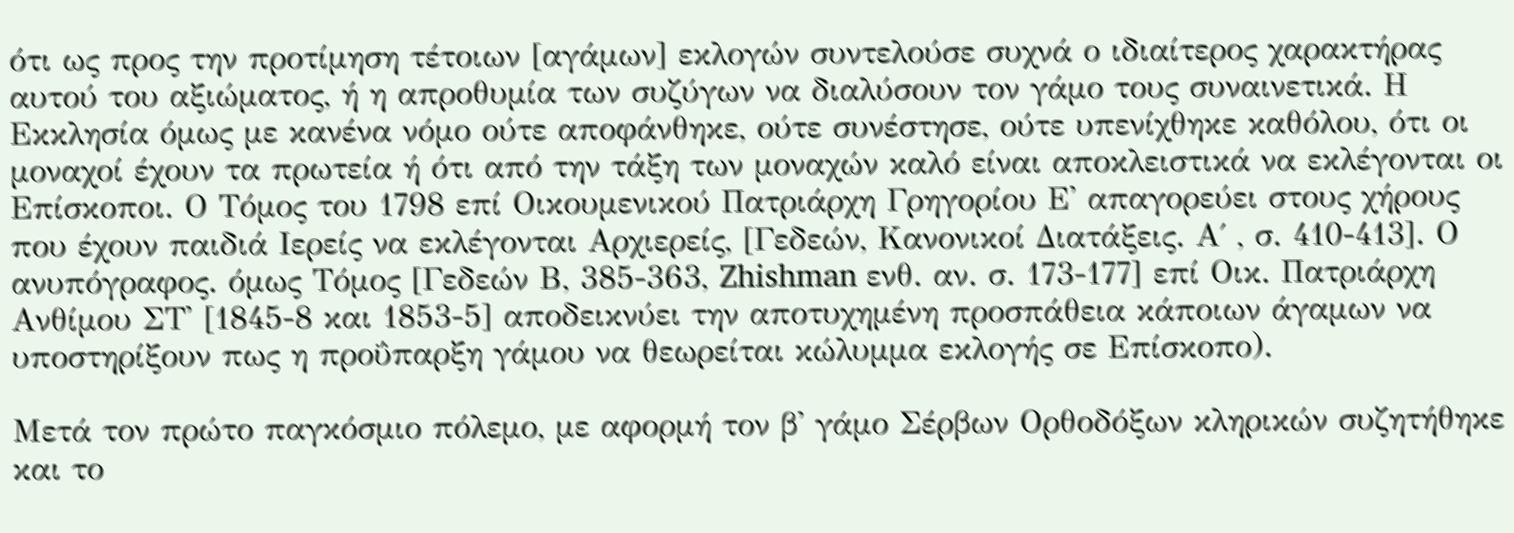ότι ως προς την προτίμηση τέτοιων [αγάμων] εκλογών συντελούσε συχνά ο ιδιαίτερος χαρακτήρας αυτού του αξιώματος, ή η απροθυμία των συζύγων να διαλύσουν τον γάμο τους συναινετικά. Η Εκκλησία όμως με κανένα νόμο ούτε αποφάνθηκε, ούτε συνέστησε, ούτε υπενίχθηκε καθόλου, ότι οι μοναχοί έχουν τα πρωτεία ή ότι από την τάξη των μοναχών καλό είναι αποκλειστικά να εκλέγονται οι Επίσκοποι. Ο Τόμος του 1798 επί Οικουμενικού Πατριάρχη Γρηγορίου Ε' απαγορεύει στους χήρους που έχουν παιδιά Ιερείς να εκλέγονται Αρχιερείς, [Γεδεών, Κανονικοί Διατάξεις. Α΄ , σ. 410-413]. Ο ανυπόγραφος. όμως Τόμος [Γεδεών Β, 385-363, Zhishman ενθ. αν. σ. 173-177] επί Οικ. Πατριάρχη Ανθίμου ΣΤ' [1845-8 και 1853-5] αποδεικνύει την αποτυχημένη προσπάθεια κάποιων άγαμων να υποστηρίξουν πως η προΰπαρξη γάμου να θεωρείται κώλυμμα εκλογής σε Επίσκοπο).

Μετά τον πρώτο παγκόσμιο πόλεμο, με αφορμή τον β' γάμο Σέρβων Ορθοδόξων κληρικών συζητήθηκε και το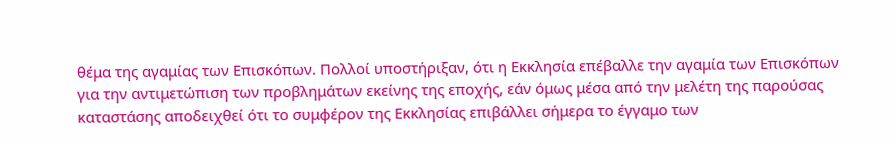θέμα της αγαμίας των Επισκόπων. Πολλοί υποστήριξαν, ότι η Εκκλησία επέβαλλε την αγαμία των Επισκόπων για την αντιμετώπιση των προβλημάτων εκείνης της εποχής, εάν όμως μέσα από την μελέτη της παρούσας καταστάσης αποδειχθεί ότι το συμφέρον της Εκκλησίας επιβάλλει σήμερα το έγγαμο των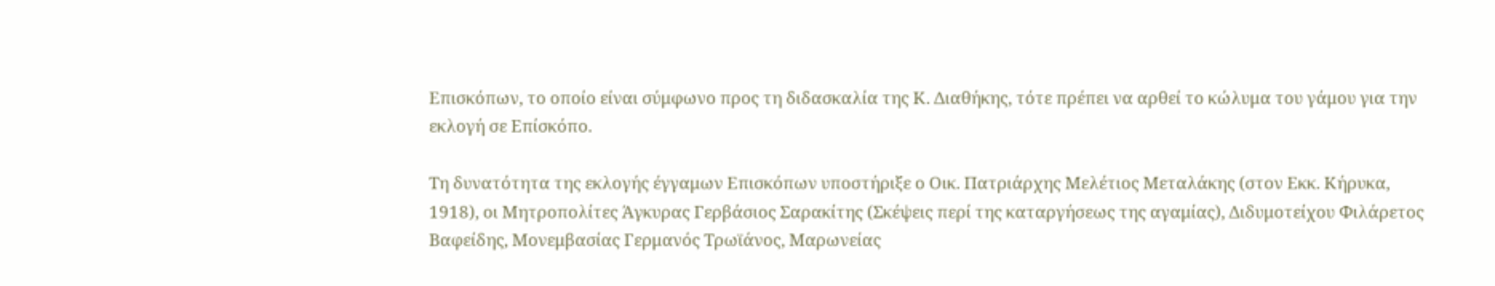Επισκόπων, το οποίο είναι σύμφωνο προς τη διδασκαλία της Κ. Διαθήκης, τότε πρέπει να αρθεί το κώλυμα του γάμου για την εκλογή σε Επίσκόπο.

Τη δυνατότητα της εκλογής έγγαμων Επισκόπων υποστήριξε ο Οικ. Πατριάρχης Μελέτιος Μεταλάκης (στον Εκκ. Κήρυκα, 1918), οι Μητροπολίτες Άγκυρας Γερβάσιος Σαρακίτης (Σκέψεις περί της καταργήσεως της αγαμίας), Διδυμοτείχου Φιλάρετος Βαφείδης, Μονεμβασίας Γερμανός Τρωϊάνος, Μαρωνείας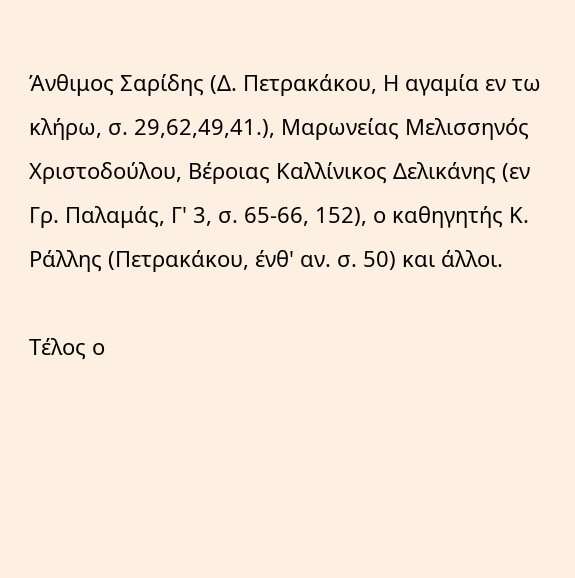Άνθιμος Σαρίδης (Δ. Πετρακάκου, Η αγαμία εν τω κλήρω, σ. 29,62,49,41.), Μαρωνείας Μελισσηνός Χριστοδούλου, Βέροιας Καλλίνικος Δελικάνης (εν Γρ. Παλαμάς, Γ' 3, σ. 65-66, 152), ο καθηγητής Κ. Ράλλης (Πετρακάκου, ένθ' αν. σ. 50) και άλλοι.

Τέλος ο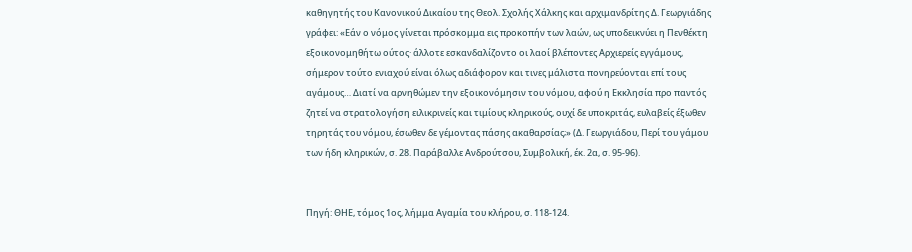καθηγητής του Κανονικού Δικαίου της Θεολ. Σχολής Χάλκης και αρχιμανδρίτης Δ. Γεωργιάδης γράφει: «Εάν ο νόμος γίνεται πρόσκομμα εις προκοπήν των λαών, ως υποδεικνύει η Πενθέκτη εξοικονομηθήτω ούτος· άλλοτε εσκανδαλίζοντο οι λαοί βλέποντες Αρχιερείς εγγάμους, σήμερον τούτο ενιαχού είναι όλως αδιάφορον και τινες μάλιστα πονηρεύονται επί τους αγάμους… Διατί να αρνηθώμεν την εξοικονόμησιν του νόμου, αφού η Εκκλησία προ παντός ζητεί να στρατολογήση ειλικρινείς και τιμίους κληρικούς, ουχί δε υποκριτάς, ευλαβείς έξωθεν τηρητάς του νόμου, έσωθεν δε γέμοντας πάσης ακαθαρσίας;» (Δ. Γεωργιάδου, Περί του γάμου των ήδη κληρικών, σ. 28. Παράβαλλε Ανδρούτσου, Συμβολική, έκ. 2α, σ. 95-96).


Πηγή: ΘΗΕ, τόμος 1ος, λήμμα Αγαμία του κλήρου, σ. 118-124.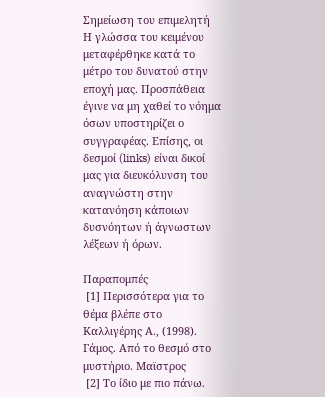Σημείωση του επιμελητή
Η γλώσσα του κειμένου μεταφέρθηκε κατά το μέτρο του δυνατού στην εποχή μας. Προσπάθεια έγινε να μη χαθεί το νόημα όσων υποστηρίζει ο συγγραφέας. Επίσης, οι δεσμοί (links) είναι δικοί μας για διευκόλυνση του αναγνώστη στην κατανόηση κάποιων δυσνόητων ή άγνωστων λέξεων ή όρων.

Παραπομπές
 [1] Περισσότερα για το θέμα βλέπε στο Καλλιγέρης Α., (1998). Γάμος. Από το θεσμό στο μυστήριο. Μαϊστρος
 [2] Το ίδιο με πιο πάνω.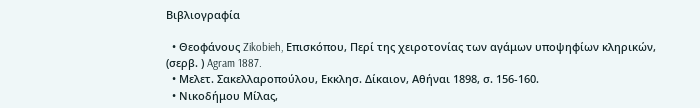Βιβλιογραφία

  • Θεοφάνους Zikobieh, Επισκόπου, Περί της χειροτονίας των αγάμων υποψηφίων κληρικών, (σερβ. ) Agram 1887.
  • Μελετ. Σακελλαροπούλου, Εκκλησ. Δίκαιον, Αθήναι 1898, σ. 156-160.
  • Νικοδήμου Μίλας,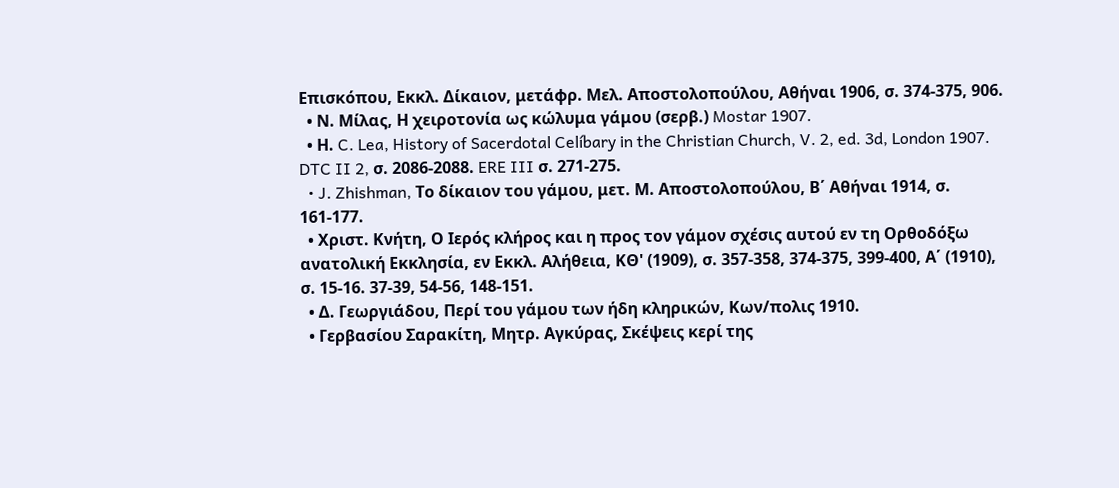Επισκόπου, Εκκλ. Δίκαιον, μετάφρ. Μελ. Αποστολοπούλου, Αθήναι 1906, σ. 374-375, 906.
  • Ν. Μίλας, Η χειροτονία ως κώλυμα γάμου (σερβ.) Mostar 1907.
  • Η. C. Lea, History of Sacerdotal Celíbary in the Christian Church, V. 2, ed. 3d, London 1907. DTC II 2, σ. 2086-2088. ERE III σ. 271-275.
  • J. Zhishman, Το δίκαιον του γάμου, μετ. Μ. Απoστολοπούλου, Β΄ Αθήναι 1914, σ. 161-177.
  • Χριστ. Κνήτη, Ο Ιερός κλήρος και η προς τον γάμον σχέσις αυτού εν τη Ορθοδόξω ανατολική Εκκλησία, εν Εκκλ. Αλήθεια, ΚΘ' (1909), σ. 357-358, 374-375, 399-400, Α΄ (1910), σ. 15-16. 37-39, 54-56, 148-151.
  • Δ. Γεωργιάδου, Περί του γάμου των ήδη κληρικών, Κων/πολις 1910.
  • Γερβασίου Σαρακίτη, Μητρ. Αγκύρας, Σκέψεις κερί της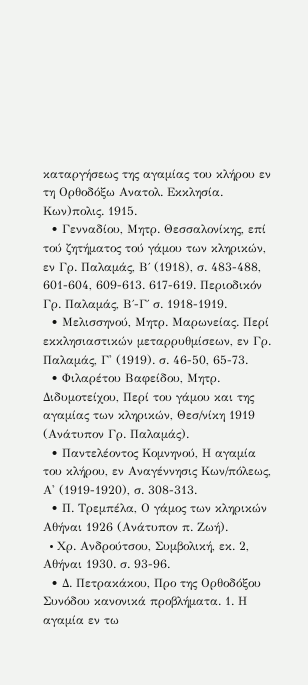καταργήσεως της αγαμίας του κλήρου εν τη Ορθοδόξω Ανατολ. Εκκλησία. Κων)πολις. 1915.
  • Γενναδίου, Μητρ. Θεσσαλονίκης, επί τού ζητήματος τού γάμου των κληρικών, εν Γρ. Παλαμάς, Β΄ (1918), σ. 483-488, 601-604, 609-613. 617-619. Περιοδικόν Γρ. Παλαμάς, Β΄-Γ΄ σ. 1918-1919.
  • Μελισσηνού, Μητρ. Μαρωνείας. Περί εκκλησιαστικών μεταρρυθμίσεων, εν Γρ. Παλαμάς, Γ' (1919). σ. 46-50, 65-73.
  • Φιλαρέτου Βαφείδου, Μητρ. Διδυμοτείχου, Περί του γάμου και της αγαμίας των κληρικών, Θεσ/νίκη 1919 (Ανάτυπον Γρ. Παλαμάς).
  • Παντελέοντος Κομνηνού, Η αγαμία του κλήρου, εν Αναγέννησις Κων/πόλεως, Α' (1919-1920), σ. 308-313.
  • Π. Τρεμπέλα, Ο γάμος των κληρικών Αθήναι 1926 (Ανάτυπον π. Ζωή).
  • Xρ. Ανδρούτσου, Συμβολική, εκ. 2, Αθήναι 1930. σ. 93-96.
  • Δ. Πετρακάκου, Προ της Ορθοδόξου Συνόδου κανονικά προβλήματα. 1. Η αγαμία εν τω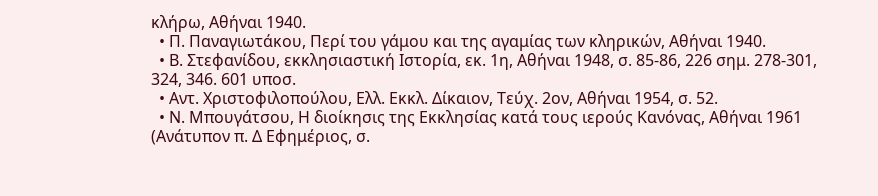κλήρω, Αθήναι 1940.
  • Π. Παναγιωτάκου, Περί του γάμου και της αγαμίας των κληρικών, Αθήναι 1940.
  • Β. Στεφανίδου, εκκλησιαστική Ιστορία, εκ. 1η, Αθήναι 1948, σ. 85-86, 226 σημ. 278-301, 324, 346. 601 υποσ.
  • Αντ. Χριστοφιλοπούλου, Ελλ. Εκκλ. Δίκαιον, Τεύχ. 2ον, Αθήναι 1954, σ. 52.
  • Ν. Μπουγάτσου, Η διοίκησις της Εκκλησίας κατά τους ιερούς Κανόνας, Αθήναι 1961 (Ανάτυπον π. Δ Εφημέριος, σ.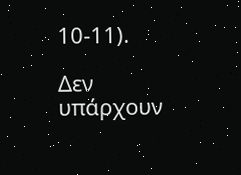10-11).

Δεν υπάρχουν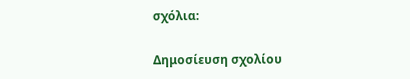σχόλια:

Δημοσίευση σχολίου